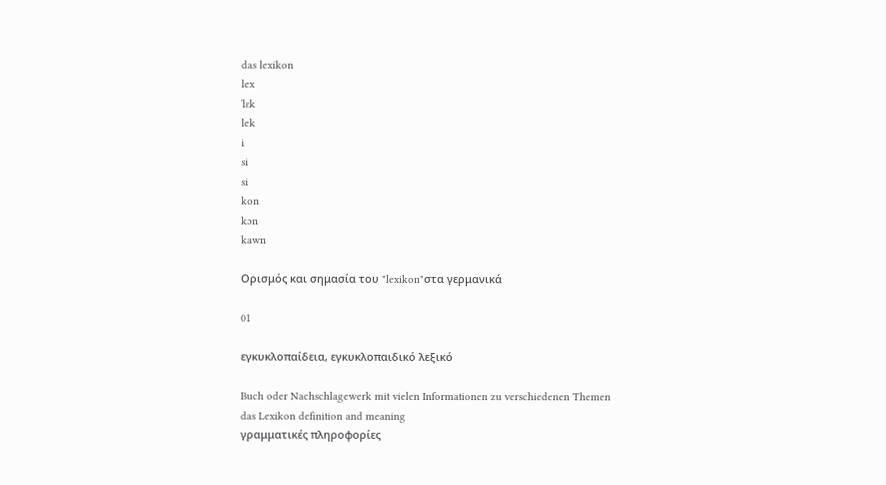das lexikon
lex
ˈlɛk
lek
i
si
si
kon
kɔn
kawn

Ορισμός και σημασία του "lexikon"στα γερμανικά

01

εγκυκλοπαίδεια, εγκυκλοπαιδικό λεξικό

Buch oder Nachschlagewerk mit vielen Informationen zu verschiedenen Themen
das Lexikon definition and meaning
γραμματικές πληροφορίες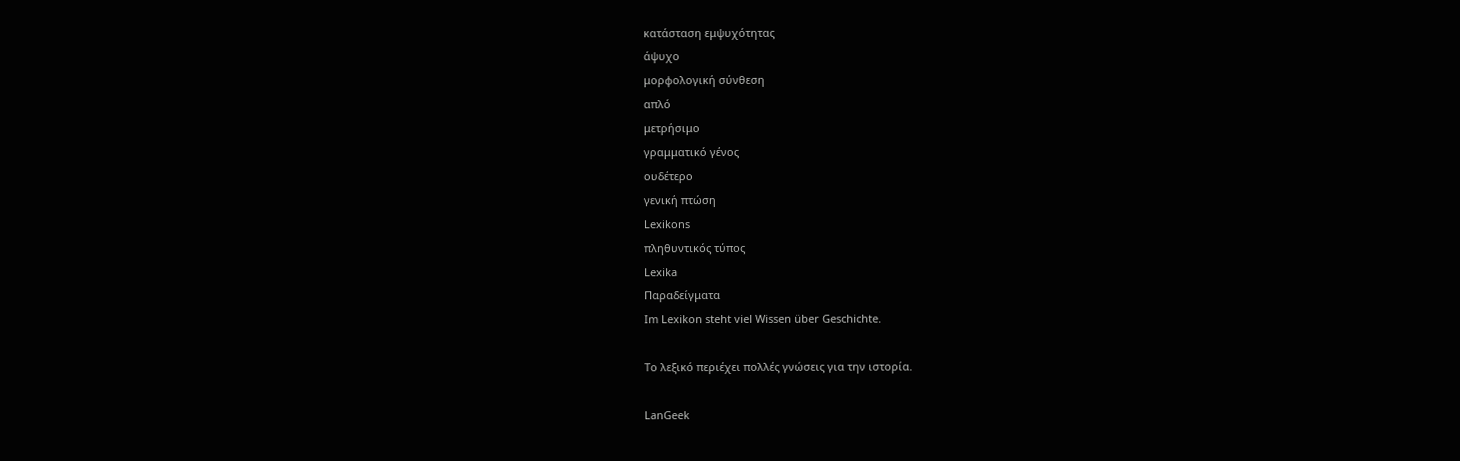κατάσταση εμψυχότητας
άψυχο
μορφολογική σύνθεση
απλό
μετρήσιμο
γραμματικό γένος
ουδέτερο
γενική πτώση
Lexikons
πληθυντικός τύπος
Lexika
Παραδείγματα
Im Lexikon steht viel Wissen über Geschichte.

Το λεξικό περιέχει πολλές γνώσεις για την ιστορία.

LanGeek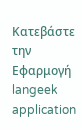Κατεβάστε την Εφαρμογή
langeek application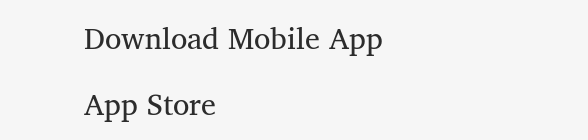Download Mobile App

App Store